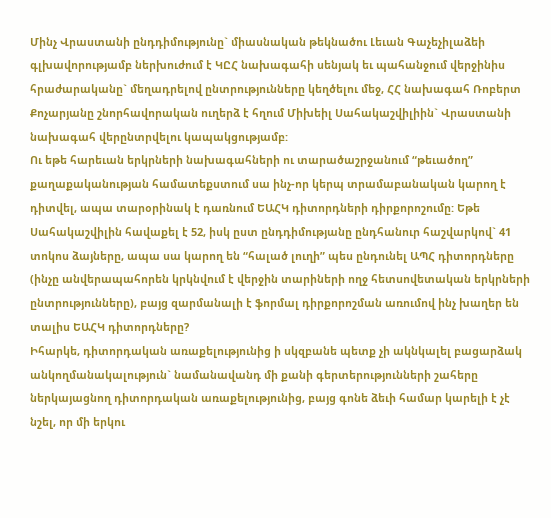Մինչ Վրաստանի ընդդիմությունը` միասնական թեկնածու Լեւան Գաչեչիլաձեի գլխավորությամբ ներխուժում է ԿԸՀ նախագահի սենյակ եւ պահանջում վերջինիս հրաժարականը` մեղադրելով ընտրությունները կեղծելու մեջ, ՀՀ նախագահ Ռոբերտ Քոչարյանը շնորհավորական ուղերձ է հղում Միխեիլ Սահակաշվիլիին` Վրաստանի նախագահ վերընտրվելու կապակցությամբ:
Ու եթե հարեւան երկրների նախագահների ու տարածաշրջանում “թեւածող” քաղաքականության համատեքստում սա ինչ-որ կերպ տրամաբանական կարող է դիտվել, ապա տարօրինակ է դառնում ԵԱՀԿ դիտորդների դիրքորոշումը: Եթե Սահակաշվիլին հավաքել է 52, իսկ ըստ ընդդիմությանը ընդհանուր հաշվարկով` 41 տոկոս ձայները, ապա սա կարող են “հալած լուղի” պես ընդունել ԱՊՀ դիտորդները (ինչը անվերապահորեն կրկնվում է վերջին տարիների ողջ հետսովետական երկրների ընտրությունները), բայց զարմանալի է ֆորմալ դիրքորոշման առումով ինչ խաղեր են տալիս ԵԱՀԿ դիտորդները?
Իհարկե, դիտորդական առաքելությունից ի սկզբանե պետք չի ակնկալել բացարձակ անկողմանակալություն` նամանավանդ մի քանի գերտերությունների շահերը ներկայացնող դիտորդական առաքելությունից, բայց գոնե ձեւի համար կարելի է չէ նշել, որ մի երկու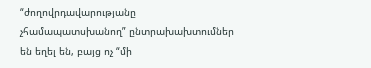“ժողովրդավարությանը չհամապատսխանող” ընտրախախտումներ են եղել են, բայց ոչ “մի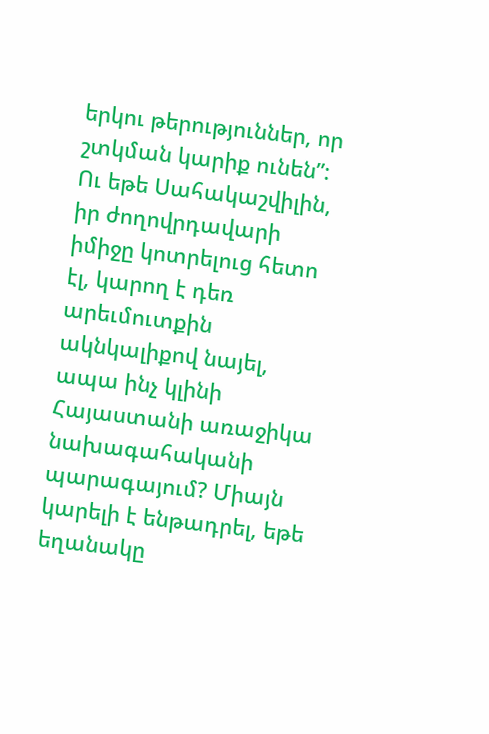երկու թերություններ, որ շտկման կարիք ունեն”:
Ու եթե Սահակաշվիլին, իր ժողովրդավարի իմիջը կոտրելուց հետո էլ, կարող է դեռ արեւմուտքին ակնկալիքով նայել, ապա ինչ կլինի Հայաստանի առաջիկա նախագահականի պարագայում? Միայն կարելի է ենթադրել, եթե եղանակը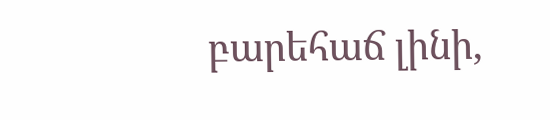բարեհաճ լինի,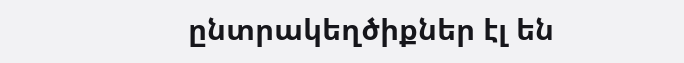ընտրակեղծիքներ էլ են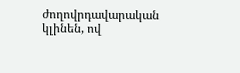ժողովրդավարական կլինեն, ով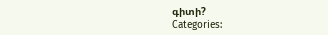գիտի?
Categories: